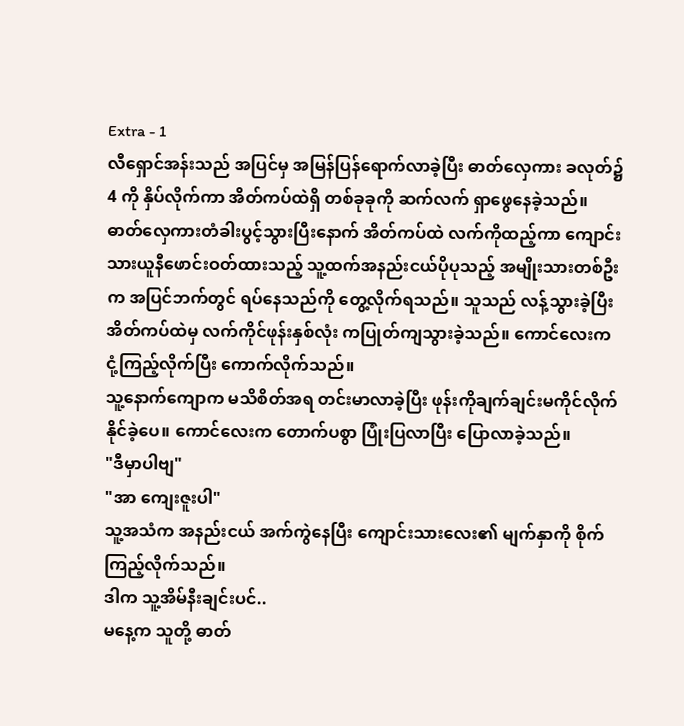Extra - 1
လီရှောင်အန်းသည် အပြင်မှ အမြန်ပြန်ရောက်လာခဲ့ပြီး ဓာတ်လှေကား ခလုတ်၌ 4 ကို နှိပ်လိုက်ကာ အိတ်ကပ်ထဲရှိ တစ်ခုခုကို ဆက်လက် ရှာဖွေနေခဲ့သည်။
ဓာတ်လှေကားတံခါးပွင့်သွားပြီးနောက် အိတ်ကပ်ထဲ လက်ကိုထည့်ကာ ကျောင်းသားယူနီဖောင်းဝတ်ထားသည့် သူ့ထက်အနည်းငယ်ပိုပုသည့် အမျိုးသားတစ်ဦးက အပြင်ဘက်တွင် ရပ်နေသည်ကို တွေ့လိုက်ရသည်။ သူသည် လန့်သွားခဲ့ပြီး အိတ်ကပ်ထဲမှ လက်ကိုင်ဖုန်းနှစ်လုံး ကပြုတ်ကျသွားခဲ့သည်။ ကောင်လေးက ငုံ့ကြည့်လိုက်ပြီး ကောက်လိုက်သည်။
သူ့နောက်ကျောက မသိစိတ်အရ တင်းမာလာခဲ့ပြီး ဖုန်းကိုချက်ချင်းမကိုင်လိုက်နိုင်ခဲ့ပေ။ ကောင်လေးက တောက်ပစွာ ပြုံးပြလာပြီး ပြောလာခဲ့သည်။
"ဒီမှာပါဗျ"
"အာ ကျေးဇူးပါ"
သူ့အသံက အနည်းငယ် အက်ကွဲနေပြီး ကျောင်းသားလေး၏ မျက်နှာကို စိုက်ကြည့်လိုက်သည်။
ဒါက သူ့အိမ်နီးချင်းပင်..
မနေ့က သူတို့ ဓာတ်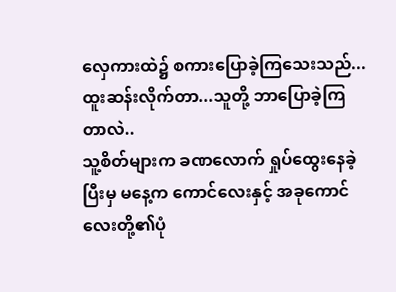လှေကားထဲ၌ စကားပြောခဲ့ကြသေးသည်... ထူးဆန်းလိုက်တာ...သူတို့ ဘာပြောခဲ့ကြတာလဲ..
သူ့စိတ်များက ခဏလောက် ရှုပ်ထွေးနေခဲ့ပြီးမှ မနေ့က ကောင်လေးနှင့် အခုကောင်လေးတို့၏ပုံ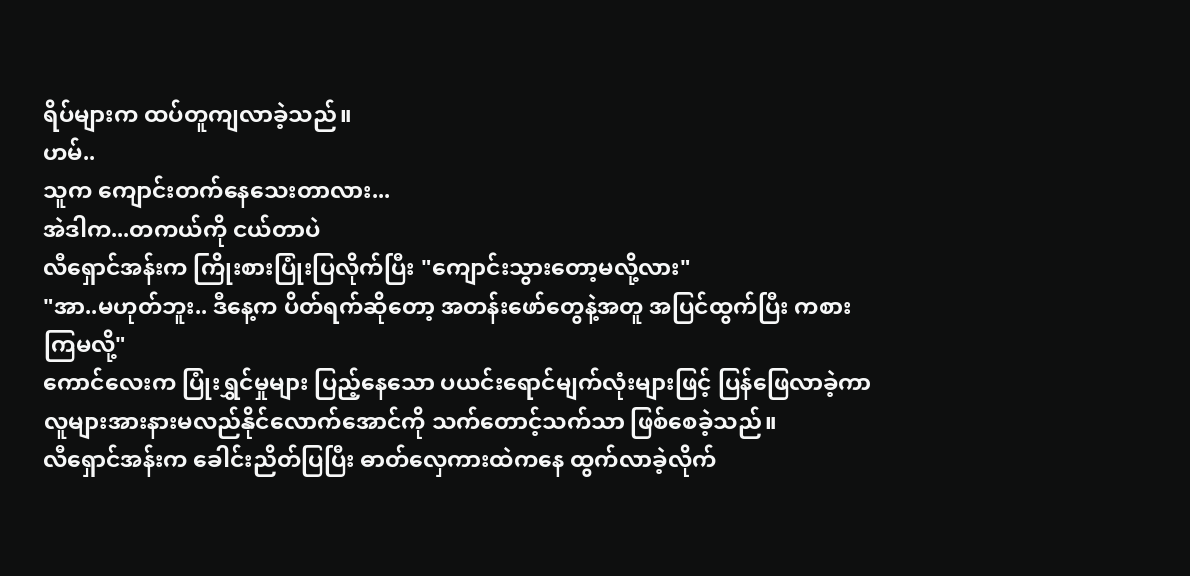ရိပ်များက ထပ်တူကျလာခဲ့သည်။
ဟမ်..
သူက ကျောင်းတက်နေသေးတာလား...
အဲဒါက...တကယ်ကို ငယ်တာပဲ
လီရှောင်အန်းက ကြိုးစားပြုံးပြလိုက်ပြီး "ကျောင်းသွားတော့မလို့လား"
"အာ..မဟုတ်ဘူး.. ဒီနေ့က ပိတ်ရက်ဆိုတော့ အတန်းဖော်တွေနဲ့အတူ အပြင်ထွက်ပြီး ကစားကြမလို့"
ကောင်လေးက ပြုံးရွှင်မှုများ ပြည့်နေသော ပယင်းရောင်မျက်လုံးများဖြင့် ပြန်ဖြေလာခဲ့ကာ လူများအားနားမလည်နိုင်လောက်အောင်ကို သက်တောင့်သက်သာ ဖြစ်စေခဲ့သည်။
လီရှောင်အန်းက ခေါင်းညိတ်ပြပြီး ဓာတ်လှေကားထဲကနေ ထွက်လာခဲ့လိုက်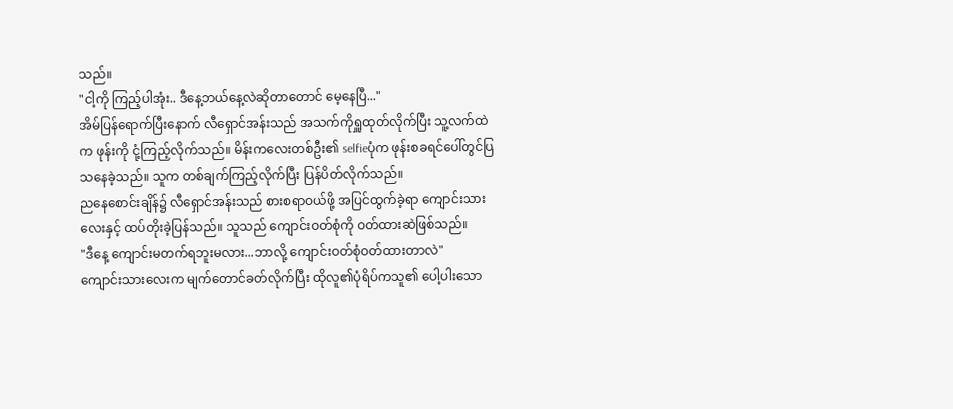သည်။
"ငါ့ကို ကြည့်ပါအုံး.. ဒီနေ့ဘယ်နေ့လဲဆိုတာတောင် မေ့နေပြီ..."
အိမ်ပြန်ရောက်ပြီးနောက် လီရှောင်အန်းသည် အသက်ကိုရှူထုတ်လိုက်ပြီး သူ့လက်ထဲက ဖုန်းကို ငုံ့ကြည့်လိုက်သည်။ မိန်းကလေးတစ်ဦး၏ selfieပုံက ဖုန်းစခရင်ပေါ်တွင်ပြသနေခဲ့သည်။ သူက တစ်ချက်ကြည့်လိုက်ပြီး ပြန်ပိတ်လိုက်သည်။
ညနေစောင်းချိန်၌ လီရှောင်အန်းသည် စားစရာဝယ်ဖို့ အပြင်ထွက်ခဲ့ရာ ကျောင်းသားလေးနှင့် ထပ်တိုးခဲ့ပြန်သည်။ သူသည် ကျောင်းဝတ်စုံကို ဝတ်ထားဆဲဖြစ်သည်။
"ဒီနေ့ ကျောင်းမတက်ရဘူးမလား...ဘာလို့ ကျောင်းဝတ်စုံဝတ်ထားတာလဲ"
ကျောင်းသားလေးက မျက်တောင်ခတ်လိုက်ပြီး ထိုလူ၏ပုံရိပ်ကသူ၏ ပေါ့ပါးသော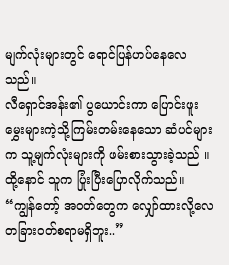မျက်လုံးများတွင် ရောင်ပြန်ဟပ်နေလေသည်။
လီရှောင်အန်း၏ ပွယောင်းကာ ပြောင်းဖူးမွှေးများကဲ့သို့ကြမ်းတမ်းနေသော ဆံပင်များက သူ့မျက်လုံးများကို ဖမ်းစားသွားခဲ့သည် ။
ထို့နောင် သူက ပြုံးပြီးပြောလိုက်သည်။
“ကျွန်တော့် အဝတ်တွေက လျှော်ထားလို့လေ တခြားဝတ်စရာမရှိဘူး..”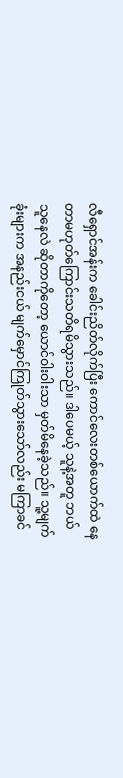လီရှောင်အန်းက ခေါင်းညိတ်လိုက်ပြီး ကောင်လေးတစ်ယောက်ထဲ နေတာမဟုတ်ကြောင်းသတိရမိသွားသည်။ ဒါပေမယ့် သူနဲ့အတူ ဘယ်သူနေလဲ ဆိုတာကိုတော့ ယောင်ဝါးဝါးသာ မှတ်မိနေခဲ့သည်။ သူ့မျက်ခုံးများက အနည်းငယ် မျက်မှောင်ကြုတ်သွားသော်လည်း မကြာခင်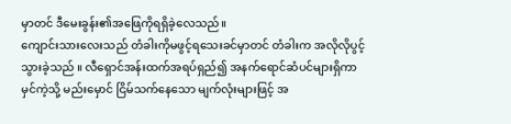မှာတင် ဒီမေးခွန်း၏အဖြေကိုရရှိခဲ့လေသည်။
ကျောင်းသားလေးသည် တံခါးကိုမဖွင့်ရသေးခင်မှာတင် တံခါးက အလိုလိုပွင့်သွားခဲ့သည် ။ လီရှောင်အန်းထက်အရပ်ရှည်၍ အနက်ရောင်ဆံပင်များရှိကာ မှင်ကဲ့သို့ မည်းမှောင် ငြိမ်သက်နေသော မျက်လုံးများဖြင့် အ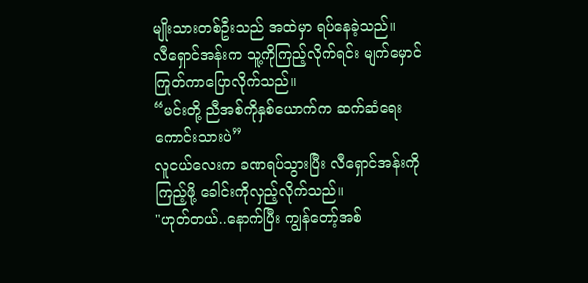မျိုးသားတစ်ဦးသည် အထဲမှာ ရပ်နေခဲ့သည်။
လီရှောင်အန်းက သူ့ကိုကြည့်လိုက်ရင်း မျက်မှောင်ကြုတ်ကာပြောလိုက်သည်။
“မင်းတို့ ညီအစ်ကိုနှစ်ယောက်က ဆက်ဆံရေးကောင်းသားပဲ”
လူငယ်လေးက ခဏရပ်သွားပြီး လီရှောင်အန်းကိုကြည့်ဖို့ ခေါင်းကိုလှည့်လိုက်သည်။
"ဟုတ်တယ်..နောက်ပြီး ကျွန်တော့်အစ်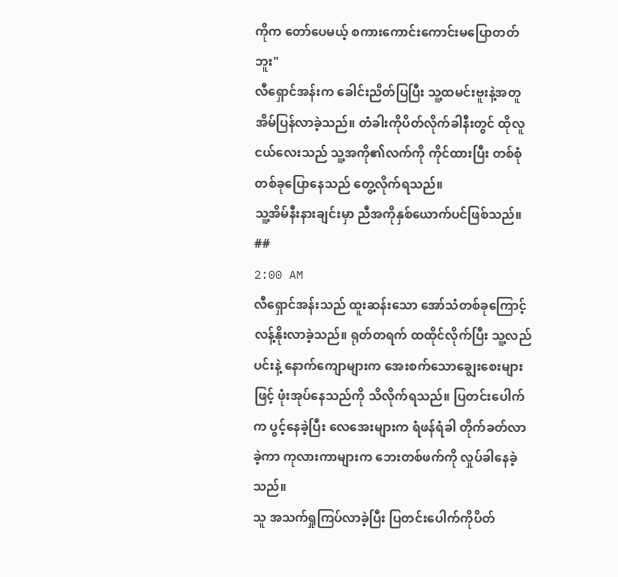ကိုက တော်ပေမယ့် စကားကောင်းကောင်းမပြောတတ်ဘူး"
လီရှောင်အန်းက ခေါင်းညိတ်ပြပြီး သူ့ထမင်းဗူးနဲ့အတူ အိမ်ပြန်လာခဲ့သည်။ တံခါးကိုပိတ်လိုက်ခါနီးတွင် ထိုလူငယ်လေးသည် သူ့အကို၏လက်ကို ကိုင်ထားပြီး တစ်စုံတစ်ခုပြောနေသည် တွေ့လိုက်ရသည်။
သူ့အိမ်နီးနားချင်းမှာ ညီအကိုနှစ်ယောက်ပင်ဖြစ်သည်။
##
2:00 AM
လီရှောင်အန်းသည် ထူးဆန်းသော အော်သံတစ်ခုကြောင့် လန့်နိုးလာခဲ့သည်။ ရုတ်တရက် ထထိုင်လိုက်ပြီး သူ့လည်ပင်းနဲ့ နောက်ကျောများက အေးစက်သောချွေးစေးများဖြင့် ဖုံးအုပ်နေသည်ကို သိလိုက်ရသည်။ ပြတင်းပေါက်က ပွင့်နေခဲ့ပြီး လေအေးများက ရံဖန်ရံခါ တိုက်ခတ်လာခဲ့ကာ ကုလားကာများက ဘေးတစ်ဖက်ကို လှုပ်ခါနေခဲ့သည်။
သူ အသက်ရှုကြပ်လာခဲ့ပြီး ပြတင်းပေါက်ကိုပိတ်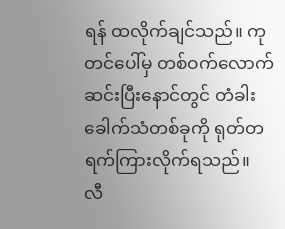ရန် ထလိုက်ချင်သည်။ ကုတင်ပေါ်မှ တစ်ဝက်လောက်ဆင်းပြီးနောင်တွင် တံခါးခေါက်သံတစ်ခုကို ရုတ်တရက်ကြားလိုက်ရသည်။
လီ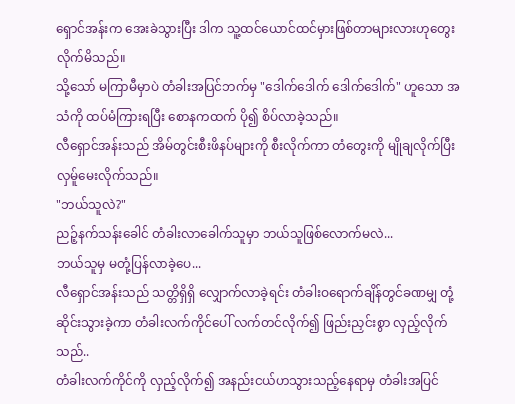ရှောင်အန်းက အေးခဲသွားပြီး ဒါက သူ့ထင်ယောင်ထင်မှားဖြစ်တာများလားဟုတွေးလိုက်မိသည်။
သို့သော် မကြာမီမှာပဲ တံခါးအပြင်ဘက်မှ "ဒေါက်ဒေါက် ဒေါက်ဒေါက်" ဟူသော အသံကို ထပ်မံကြားရပြီး စောနကထက် ပို၍ စိပ်လာခဲ့သည်။
လီရှောင်အန်းသည် အိမ်တွင်းစီးဖိနပ်များကို စီးလိုက်ကာ တံတွေးကို မျိုချလိုက်ပြီးလှမ်ူမေးလိုက်သည်။
"ဘယ်သူလဲ?"
ညဉ့်နက်သန်းခေါင် တံခါးလာခေါက်သူမှာ ဘယ်သူဖြစ်လောက်မလဲ...
ဘယ်သူမှ မတုံ့ပြန်လာခဲ့ပေ...
လီရှောင်အန်းသည် သတ္တိရှိရှိ လျှောက်လာခဲ့ရင်း တံခါးဝရောက်ချိန်တွင်ခဏမျှ တုံ့ဆိုင်းသွားခဲ့ကာ တံခါးလက်ကိုင်ပေါ် လက်တင်လိုက်၍ ဖြည်းညှင်းစွာ လှည့်လိုက်သည်..
တံခါးလက်ကိုင်ကို လှည့်လိုက်၍ အနည်းငယ်ဟသွားသည့်နေရာမှ တံခါးအပြင်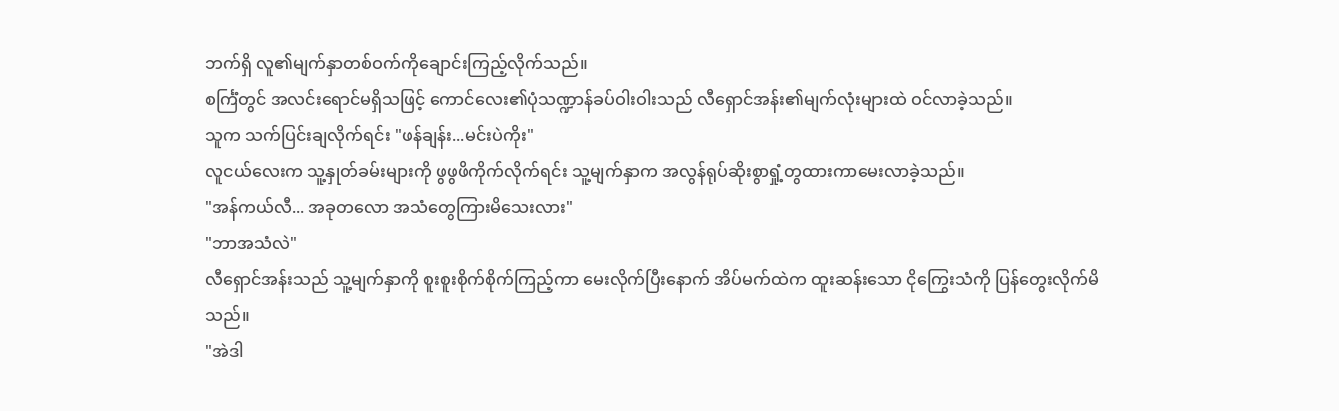ဘက်ရှိ လူ၏မျက်နှာတစ်ဝက်ကိုချောင်းကြည့်လိုက်သည်။
စင်္ကြံတွင် အလင်းရောင်မရှိသဖြင့် ကောင်လေး၏ပုံသဏ္ဍာန်ခပ်ဝါးဝါးသည် လီရှောင်အန်း၏မျက်လုံးများထဲ ဝင်လာခဲ့သည်။
သူက သက်ပြင်းချလိုက်ရင်း "ဖန်ချန်း...မင်းပဲကိုး"
လူငယ်လေးက သူ့နှုတ်ခမ်းများကို ဖွဖွဖိကိုက်လိုက်ရင်း သူ့မျက်နှာက အလွန်ရုပ်ဆိုးစွာရှုံ့တွထားကာမေးလာခဲ့သည်။
"အန်ကယ်လီ... အခုတလော အသံတွေကြားမိသေးလား"
"ဘာအသံလဲ"
လီရှောင်အန်းသည် သူ့မျက်နှာကို စူးစူးစိုက်စိုက်ကြည့်ကာ မေးလိုက်ပြီးနောက် အိပ်မက်ထဲက ထူးဆန်းသော ငိုကြွေးသံကို ပြန်တွေးလိုက်မိသည်။
"အဲဒါ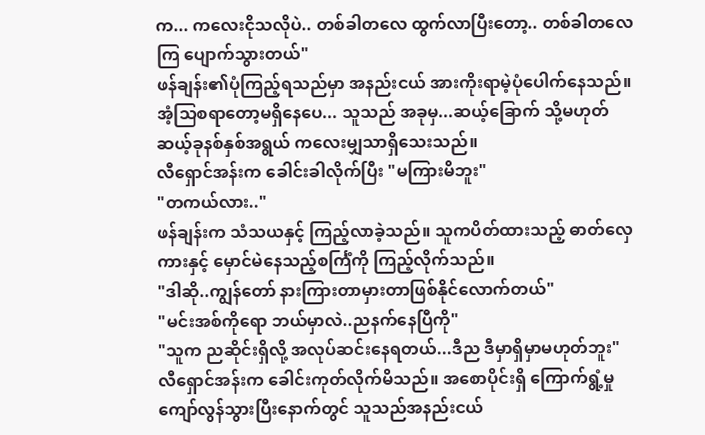က... ကလေးငိုသလိုပဲ.. တစ်ခါတလေ ထွက်လာပြီးတော့.. တစ်ခါတလေကြ ပျောက်သွားတယ်"
ဖန်ချန်း၏ပုံကြည့်ရသည်မှာ အနည်းငယ် အားကိုးရာမဲ့ပုံပေါက်နေသည်။ အံ့သြစရာတော့မရှိနေပေ... သူသည် အခုမှ...ဆယ့်ခြောက် သို့မဟုတ် ဆယ့်ခုနစ်နှစ်အရွယ် ကလေးမျှသာရှိသေးသည်။
လီရှောင်အန်းက ခေါင်းခါလိုက်ပြီး "မကြားမိဘူး"
"တကယ်လား.."
ဖန်ချန်းက သံသယနှင့် ကြည့်လာခဲ့သည်။ သူကပိတ်ထားသည့် ဓာတ်လှေကားနှင့် မှောင်မဲနေသည့်စင်္ကြံကို ကြည့်လိုက်သည်။
"ဒါဆို..ကျွန်တော် နားကြားတာမှားတာဖြစ်နိုင်လောက်တယ်"
"မင်းအစ်ကိုရော ဘယ်မှာလဲ..ညနက်နေပြီကို"
"သူက ညဆိုင်းရှိလို့ အလုပ်ဆင်းနေရတယ်...ဒီည ဒီမှာရှိမှာမဟုတ်ဘူး"
လီရှောင်အန်းက ခေါင်းကုတ်လိုက်မိသည်။ အစောပိုင်းရှိ ကြောက်ရွံ့မှု ကျော်လွန်သွားပြီးနောက်တွင် သူသည်အနည်းငယ်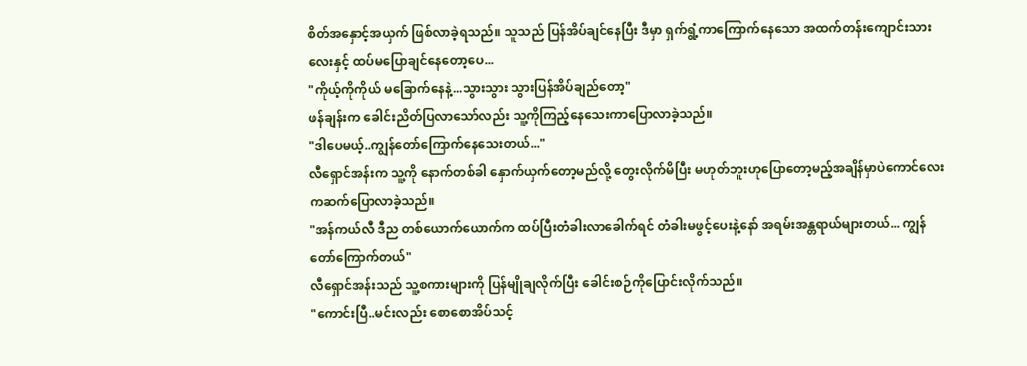စိတ်အနှောင့်အယှက် ဖြစ်လာခဲ့ရသည်။ သူသည် ပြန်အိပ်ချင်နေပြီး ဒီမှာ ရှက်ရွံ့ကာကြောက်နေသော အထက်တန်းကျောင်းသားလေးနှင့် ထပ်မပြောချင်နေတော့ပေ...
"ကိုယ့်ကိုကိုယ် မခြောက်နေနဲ့...သွားသွား သွားပြန်အိပ်ချည်တော့"
ဖန်ချန်းက ခေါင်းညိတ်ပြလာသော်လည်း သူ့ကိုကြည့်နေသေးကာပြောလာခဲ့သည်။
"ဒါပေမယ့်..ကျွန်တော်ကြောက်နေသေးတယ်..."
လီရှောင်အန်းက သူ့ကို နောက်တစ်ခါ နှောက်ယှက်တော့မည်လို့ တွေးလိုက်မိပြီး မဟုတ်ဘူးဟုပြောတော့မည့်အချိန်မှာပဲကောင်လေးကဆက်ပြောလာခဲ့သည်။
"အန်ကယ်လီ ဒီည တစ်ယောက်ယောက်က ထပ်ပြီးတံခါးလာခေါက်ရင် တံခါးမဖွင့်ပေးနဲ့နော် အရမ်းအန္တရာယ်များတယ်... ကျွန်တော်ကြောက်တယ်"
လီရှောင်အန်းသည် သူ့စကားများကို ပြန်မျိုချလိုက်ပြီး ခေါင်းစဉ်ကိုပြောင်းလိုက်သည်။
"ကောင်းပြီ..မင်းလည်း စောစောအိပ်သင့်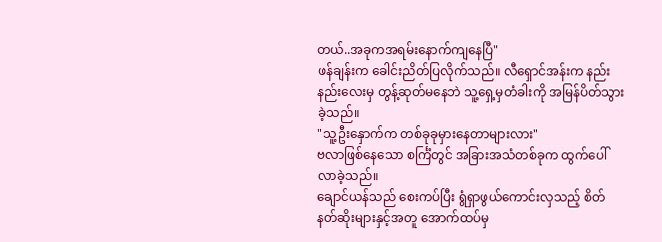တယ်..အခုကအရမ်းနောက်ကျနေပြီ"
ဖန်ချန်းက ခေါင်းညိတ်ပြလိုက်သည်။ လီရှောင်အန်းက နည်းနည်းလေးမှ တွန့်ဆုတ်မနေဘဲ သူ့ရှေ့မှတံခါးကို အမြန်ပိတ်သွားခဲ့သည်။
"သူ့ဦးနှောက်က တစ်ခုခုမှားနေတာများလား"
ဗလာဖြစ်နေသော စင်္ကြံတွင် အခြားအသံတစ်ခုက ထွက်ပေါ်လာခဲ့သည်။
ချောင်ယန်သည် စေးကပ်ပြီး ရွံရှာဖွယ်ကောင်းလှသည့် စိတ်နတ်ဆိုးများနှင့်အတူ အောက်ထပ်မှ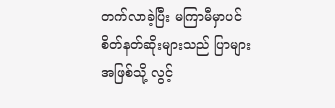တက်လာခဲ့ပြီး မကြာမီမှာပင် စိတ်နတ်ဆိုးများသည် ပြာများအဖြစ်သို့ လွင့်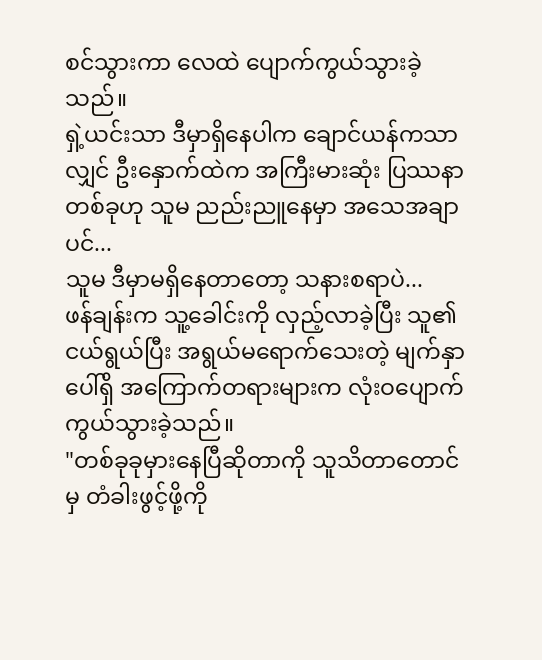စင်သွားကာ လေထဲ ပျောက်ကွယ်သွားခဲ့သည်။
ရှဲ့ယင်းသာ ဒီမှာရှိနေပါက ချောင်ယန်ကသာလျှင် ဦးနှောက်ထဲက အကြီးမားဆုံး ပြဿနာတစ်ခုဟု သူမ ညည်းညူနေမှာ အသေအချာပင်...
သူမ ဒီမှာမရှိနေတာတော့ သနားစရာပဲ...
ဖန်ချန်းက သူ့ခေါင်းကို လှည့်လာခဲ့ပြီး သူ၏ငယ်ရွယ်ပြီး အရွယ်မရောက်သေးတဲ့ မျက်နှာပေါ်ရှိ အကြောက်တရားများက လုံးဝပျောက်ကွယ်သွားခဲ့သည်။
"တစ်ခုခုမှားနေပြီဆိုတာကို သူသိတာတောင်မှ တံခါးဖွင့်ဖို့ကို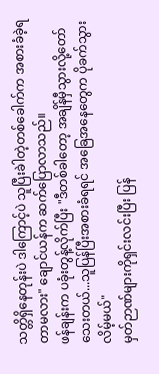သတ္တိရှိနေတုန်းပဲ ဒါကြောင့်ပဲ သူပြီးခဲါတဲ့တစ်ခေါက်က အစားခံခဲ့ရတာမလား" ချောင်ယန်က ဆက်ပြောလာသည်။
ဖန်ချန်းက ပခုံးတွန့်လိုက်ပြီး "ဒီတစ်ခါတော့ အချိန်မှီသွားလို့တော်သေးတယ်...သူပြန်ပြီးအစားခံရရင် အခြေအနေတွေက ပိုခက်သွားလိမ့်မယ်"
မှတ်ဉာဏ်များကိုရှင်းလင်းပြီး ပြန်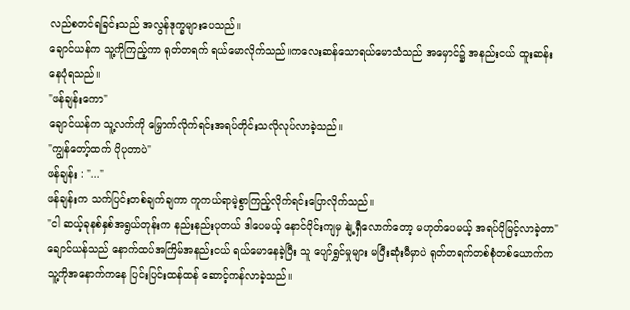လည်စတင်ရခြင်းသည် အလွန်ဒုက္ခများပေသည်။
ချောင်ယန်က သူ့ကိုကြည့်ကာ ရုတ်တရက် ရယ်မောလိုက်သည်။ကလေးဆန်သောရယ်မောသံသည် အမှောင်၌ အနည်းငယ် ထူးဆန်းနေပုံရသည်။
"ဖန်ချန်းကော"
ချောင်ယန်က သူ့လက်ကို မြှောက်လိုက်ရင်းအရပ်တိုင်းသလိုလုပ်လာခဲ့သည်။
"ကျွန်တော့်ထက် ပိုပုတာပဲ"
ဖန်ချန်း : "..."
ဖန်ချန်းက သက်ပြင်းတစ်ချက်ချကာ ကူကယ်ရာမဲ့စွာကြည့်လိုက်ရင်းပြောလိုက်သည်။
"ငါ ဆယ့်ခုနစ်နှစ်အရွယ်တုန်းက နည်းနည်းပုတယ် ဒါပေမယ့် နောင်ပိုင်းကျမှ နျဲ့ရှီလောက်တော့ မဟုတ်ပေမယ့် အရပ်ပိုမြင့်လာခဲ့တာ"
ချောင်ယန်သည် နောက်ထပ်အကြိမ်အနည်းငယ် ရယ်မောနေခဲ့ပြီး သူ ပျော်ရွှင်မှုများ မပြီးဆုံးမီမှာပဲ ရုတ်တရက်တစ်စုံတစ်ယောက်က သူ့ကိုအနောက်ကနေ ပြင်းပြင်းထန်ထန် ဆောင့်ကန်လာခဲ့သည်။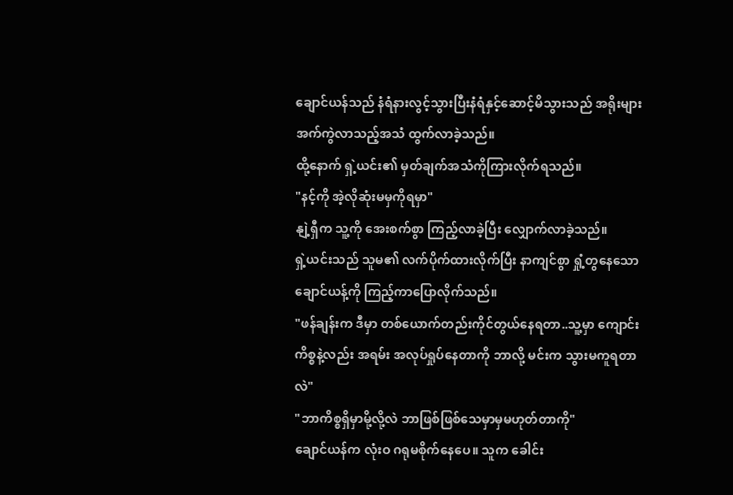ချောင်ယန်သည် နံရံနားလွင့်သွားပြီးနံရံနှင့်ဆောင့်မိသွားသည် အရိုးများ အက်ကွဲလာသည့်အသံ ထွက်လာခဲ့သည်။
ထို့နောက် ရှဲ့ယင်း၏ မှတ်ချက်အသံကိုကြားလိုက်ရသည်။
"နင့်ကို အဲ့လိုဆုံးမမှကိုရမှာ"
နျဲ့ရှီက သူ့ကို အေးစက်စွာ ကြည့်လာခဲ့ပြီး လျှောက်လာခဲ့သည်။
ရှဲ့ယင်းသည် သူမ၏ လက်ပိုက်ထားလိုက်ပြီး နာကျင်စွာ ရှုံ့တွနေသော ချောင်ယန့်ကို ကြည့်ကာပြောလိုက်သည်။
"ဖန်ချန်းက ဒီမှာ တစ်ယောက်တည်းကိုင်တွယ်နေရတာ..သူ့မှာ ကျောင်းကိစ္စနဲ့လည်း အရမ်း အလုပ်ရှုပ်နေတာကို ဘာလို့ မင်းက သွားမကူရတာလဲ"
"ဘာကိစ္စရှိမှာမို့လို့လဲ ဘာဖြစ်ဖြစ်သေမှာမှမဟုတ်တာကို"
ချောင်ယန်က လုံးဝ ဂရုမစိုက်နေပေ။ သူက ခေါင်း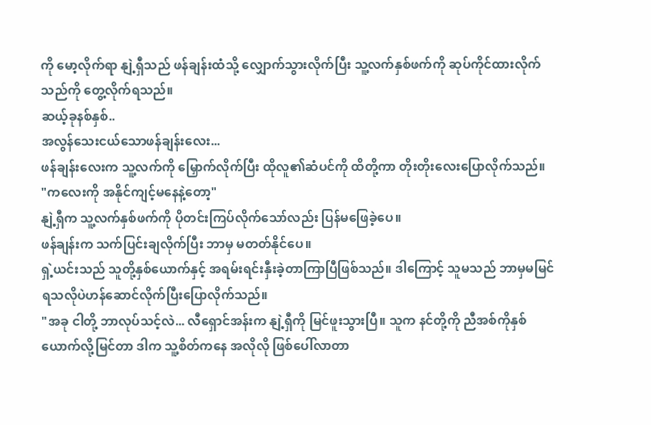ကို မော့လိုက်ရာ နျဲ့ရှီသည် ဖန်ချန်းထံသို့ လျှောက်သွားလိုက်ပြီး သူ့လက်နှစ်ဖက်ကို ဆုပ်ကိုင်ထားလိုက်သည်ကို တွေ့လိုက်ရသည်။
ဆယ့်ခုနစ်နှစ်..
အလွန်သေးငယ်သောဖန်ချန်းလေး...
ဖန်ချန်းလေးက သူ့လက်ကို မြှောက်လိုက်ပြီး ထိုလူ၏ဆံပင်ကို ထိတို့ကာ တိုးတိုးလေးပြောလိုက်သည်။
"ကလေးကို အနိုင်ကျင့်မနေနဲ့တော့"
နျဲ့ရှီက သူ့လက်နှစ်ဖက်ကို ပိုတင်းကြပ်လိုက်သော်လည်း ပြန်မဖြေခဲ့ပေ။
ဖန်ချန်းက သက်ပြင်းချလိုက်ပြီး ဘာမှ မတတ်နိုင်ပေ။
ရှဲ့ယင်းသည် သူတို့နှစ်ယောက်နှင့် အရမ်းရင်းနှီးခဲ့တာကြာပြီဖြစ်သည်။ ဒါကြောင့် သူမသည် ဘာမှမမြင်ရသလိုပဲဟန်ဆောင်လိုက်ပြီးပြောလိုက်သည်။
"အခု ငါတို့ ဘာလုပ်သင့်လဲ... လီရှောင်အန်းက နျဲ့ရှီကို မြင်ဖူးသွားပြီ။ သူက နင်တို့ကို ညီအစ်ကိုနှစ်ယောက်လို့မြင်တာ ဒါက သူ့စိတ်ကနေ အလိုလို ဖြစ်ပေါ်လာတာ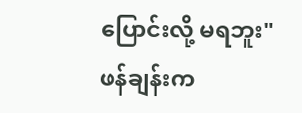ပြောင်းလို့ မရဘူး"
ဖန်ချန်းက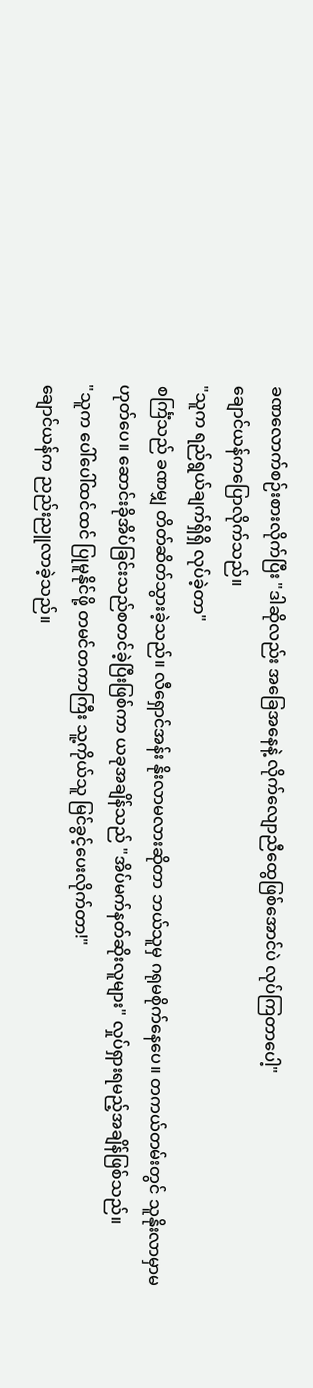ခဏလောက်စဉ်းစားလိုက်ပြီး "ဒါဆိုလည်း အခြေအနေနဲ့ လိုက်လျောညီထွေဖြစ်အောင်ပဲ လုပ်ကြတာပေါ့"
ချောင်ယန်ကပြောလိုက်သည်။
"သူက ရည်ရွယ်ချက်ရှိရှိ လုပ်ခဲ့တာ"
စင်္ကြံသည် ခဏမျှ တိတ်ဆိတ်သွားခဲ့သည်။ လီရှောင်အန်း နိုးလာမလားဆိုတာ ဘယ်သူမှ ဂရုမစိုက်နေပေ။ တကယ်တမ်းတွင် သူနိုးလာမှာမဟုတ်ပေ။ ဆောင်းခိုအိပ်ခြင်းသည်စတင်ခဲ့ပြီးဖြစ်ကာ ယခုအချိန်သည် "အိပ်မက်နတ်ဆိုးလူများ" လှုပ်ရှားရမည့်အချိန်ဖြစ်သည်။
"သူက ပေါ်ပေါ်ထင်ထင် ပြုမူနိုင်ဖို့ တမင်တကာကြီး သူ့ကိုယ်သူ မြင်ခွင့်ပေးလိုက်တာ!"
ချောင်ယန်က ညည်းညူလာခဲ့သည်။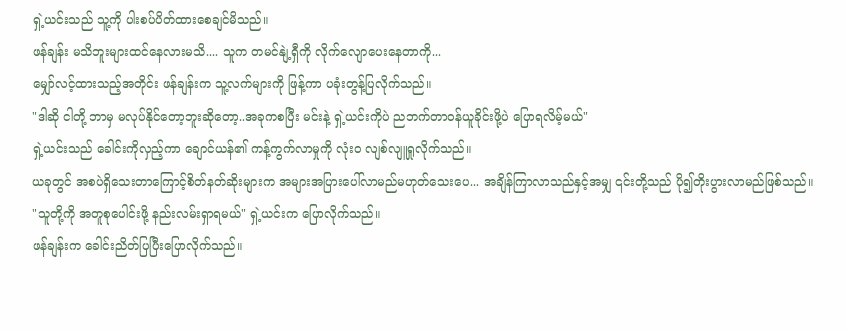ရှဲ့ယင်းသည် သူ့ကို ပါးစပ်ပိတ်ထားစေချင်မိသည်။
ဖန်ချန်း မသိဘူးများထင်နေလားမသိ.... သူက တမင်နျဲ့ရှီကို လိုက်လျောပေးနေတာကို...
မျှော်လင့်ထားသည့်အတိုင်း ဖန်ချန်းက သူ့လက်များကို ဖြန့်ကာ ပခုံးတွန့်ပြလိုက်သည်။
"ဒါဆို ငါတို့ ဘာမှ မလုပ်နိုင်တော့ဘူးဆိုတော့..အခုကစပြီး မင်းနဲ့ ရှဲ့ယင်းကိုပဲ ညဘက်တာဝန်ယူခိုင်းဖို့ပဲ ပြောရလိမ့်မယ်"
ရှဲ့ယင်းသည် ခေါင်းကိုလှည့်ကာ ချောင်ယန်၏ ကန့်ကွက်လာမှုကို လုံးဝ လျစ်လျူရှုလိုက်သည်။
ယခုတွင် အစပဲရှိသေးတာကြောင့်စိတ်နတ်ဆိုးများက အများအပြားပေါ်လာမည်မဟုတ်သေးပေ... အချိန်ကြာလာသည်နှင့်အမျှ ၎င်းတို့သည် ပို၍တိုးပွားလာမည်ဖြစ်သည်။
"သူတို့ကို အတူစုပေါင်းဖို့ နည်းလမ်းရှာရမယ်" ရှဲ့ယင်းက ပြောလိုက်သည်။
ဖန်ချန်းက ခေါင်းညိတ်ပြပြီးပြောလိုက်သည်။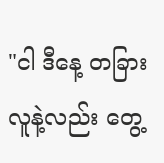"ငါ ဒီနေ့ တခြားလူနဲ့လည်း တွေ့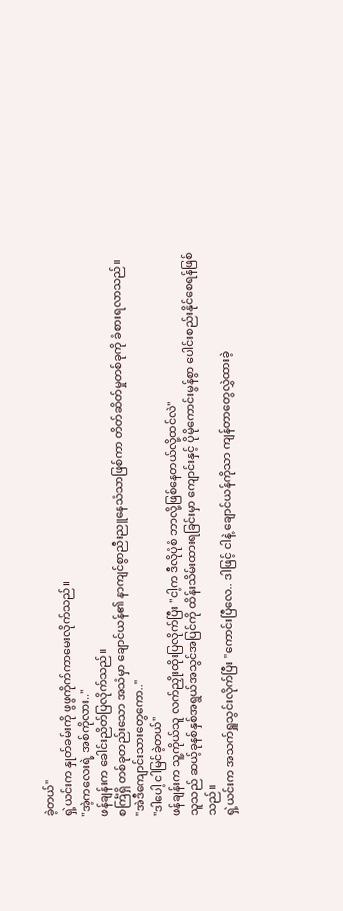ခဲ့တယ်"
ရှဲ့ယင်းက နှုတ်ခမ်းကို ဖွဖွကိုက်ကာမေးလိုက်သည်။
"အဲ့ကလေးရဲ့ အစ်ကိုလား.."
ဖန်ချန်းက ခေါင်းညိတ်ပြလိုက်သည်။
စင်္ကြံရှိ တစ်ခုတည်းသော အသံမှာ ချောင်ယန်၏ နာကျင်စွာညီးညူနေသံသာဖြစ်ကာ တိတ်ဆိတ်မှုတစ်ခုကို ခံစားရလာသည်။
"အဲဒီကျောင်းသားတွေကော.."
"ဒါပေါ့ ငါမြင်ခဲ့တယ်"
ဖန်ချန်းက သူ့ကိုယ်သူ လက်ညှိုးထိုးပြလိုက်ပြီး "ငါ့က ဒီလိုပုံစံ ဘာလို့ဖြစ်နေတယ်လို့ထင်လဲ"
သူသည် ဆယ့်ခုနစ်နှစ်အရွယ်အသွင်အပြင်ကို ထိန်းသိမ်းထားရခြင်းမှာ ကျောင်းနှင့် ပိုမိုကောင်းမွန်စွာ ပေါင်းစည်းနိုင်စေရန်ဖြစ်သည်။
ရှဲ့ယင်းက အသက်ရှူသွင်းလိုက်ပြီး "ကောင်းပြီလေ.. ဒါဖြင့် ငါနဲ့ ချောင်ယန်ကိုသာ ကျန်တာတွေလွှဲထားခဲ့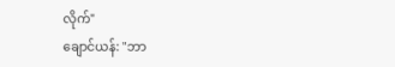လိုက်"
ချောင်ယန်: "ဘာ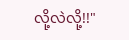လို့လဲလို့!!"